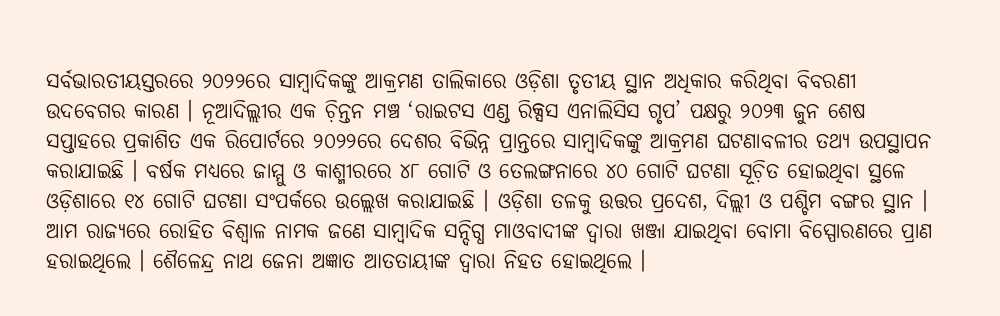ସର୍ବଭାରତୀୟସ୍ତରରେ ୨୦୨୨ରେ ସାମ୍ୱାଦିକଙ୍କୁ ଆକ୍ରମଣ ତାଲିକାରେ ଓଡ଼ିଶା ତୃତୀୟ ସ୍ଥାନ ଅଧିକାର କରିଥିବା ବିବରଣୀ ଉଦବେଗର କାରଣ । ନୂଆଦିଲ୍ଲୀର ଏକ ଚ଼ିନ୍ତନ ମଞ୍ଚ ‘ରାଇଟସ ଏଣ୍ଡ ରିକ୍ସସ ଏନାଲିସିସ ଗୃପ’ ପକ୍ଷରୁ ୨୦୨୩ ଜୁନ ଶେଷ ସପ୍ତାହରେ ପ୍ରକାଶିତ ଏକ ରିପୋର୍ଟରେ ୨୦୨୨ରେ ଦେଶର ବିଭିନ୍ନ ପ୍ରାନ୍ତରେ ସାମ୍ୱାଦିକଙ୍କୁ ଆକ୍ରମଣ ଘଟଣାବଳୀର ତଥ୍ୟ ଉପସ୍ଥାପନ କରାଯାଇଛି । ବର୍ଷକ ମଧ୍ୟରେ ଜାମ୍ମୁ ଓ କାଶ୍ମୀରରେ ୪୮ ଗୋଟି ଓ ତେଲଙ୍ଗନାରେ ୪୦ ଗୋଟି ଘଟଣା ସୂଚ଼ିତ ହୋଇଥିବା ସ୍ଥଳେ ଓଡ଼ିଶାରେ ୧୪ ଗୋଟି ଘଟଣା ସଂପର୍କରେ ଉଲ୍ଲେଖ କରାଯାଇଛି । ଓଡ଼ିଶା ତଳକୁ ଉତ୍ତର ପ୍ରଦେଶ, ଦିଲ୍ଲୀ ଓ ପଶ୍ଚିମ ବଙ୍ଗର ସ୍ଥାନ ।
ଆମ ରାଜ୍ୟରେ ରୋହିତ ବିଶ୍ୱାଳ ନାମକ ଜଣେ ସାମ୍ୱାଦିକ ସନ୍ଦିଗ୍ଧ ମାଓବାଦୀଙ୍କ ଦ୍ୱାରା ଖଞ୍ଜା ଯାଇଥିବା ବୋମା ବିସ୍ପୋରଣରେ ପ୍ରାଣ ହରାଇଥିଲେ । ଶୈଳେନ୍ଦ୍ର ନାଥ ଜେନା ଅଜ୍ଞାତ ଆତତାୟୀଙ୍କ ଦ୍ୱାରା ନିହତ ହୋଇଥିଲେ ।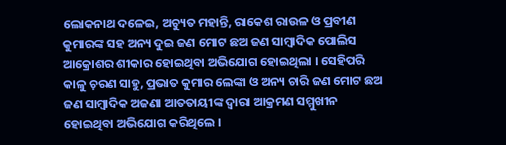ଲୋକନାଥ ଦଳେଇ, ଅଚ୍ୟୁତ ମହାନ୍ତି, ରାକେଶ ରାଉଳ ଓ ପ୍ରବୀଣ କୁମାରଙ୍କ ସହ ଅନ୍ୟ ଦୁଇ ଜଣ ମୋଟ ଛଅ ଜଣ ସାମ୍ୱାଦିକ ପୋଲିସ ଆକ୍ରୋଶର ଶୀକାର ହୋଇଥିବା ଅଭିଯୋଗ ହୋଇଥିଲା । ସେହିପରି କାଳୁ ଚ଼ରଣ ସାହୁ, ପ୍ରଭାତ କୁମାର ଲେଙ୍କା ଓ ଅନ୍ୟ ଚାରି ଜଣ ମୋଟ ଛଅ ଜଣ ସାମ୍ୱାଦିକ ଅଜଣା ଆତତାୟୀଙ୍କ ଦ୍ୱାରା ଆକ୍ରମଣ ସମ୍ମୁଖୀନ ହୋଇଥିବା ଅଭିଯୋଗ କରିଥିଲେ ।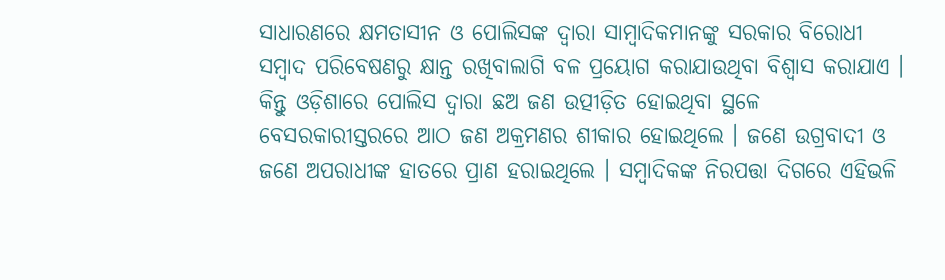ସାଧାରଣରେ କ୍ଷମତାସୀନ ଓ ପୋଲିସଙ୍କ ଦ୍ୱାରା ସାମ୍ୱାଦିକମାନଙ୍କୁ ସରକାର ବିରୋଧୀ ସମ୍ୱାଦ ପରିବେଷଣରୁ କ୍ଷାନ୍ତ ରଖିବାଲାଗି ବଳ ପ୍ରୟୋଗ କରାଯାଉଥିବା ବିଶ୍ୱାସ କରାଯାଏ । କିନ୍ତୁ ଓଡ଼ିଶାରେ ପୋଲିସ ଦ୍ୱାରା ଛଅ ଜଣ ଉତ୍ପୀଡ଼ିତ ହୋଇଥିବା ସ୍ଥଳେ ବେସରକାରୀସ୍ତରରେ ଆଠ ଜଣ ଅକ୍ରମଣର ଶୀକାର ହୋଇଥିଲେ । ଜଣେ ଉଗ୍ରବାଦୀ ଓ ଜଣେ ଅପରାଧୀଙ୍କ ହାତରେ ପ୍ରାଣ ହରାଇଥିଲେ । ସମ୍ୱାଦିକଙ୍କ ନିରପତ୍ତା ଦିଗରେ ଏହିଭଳି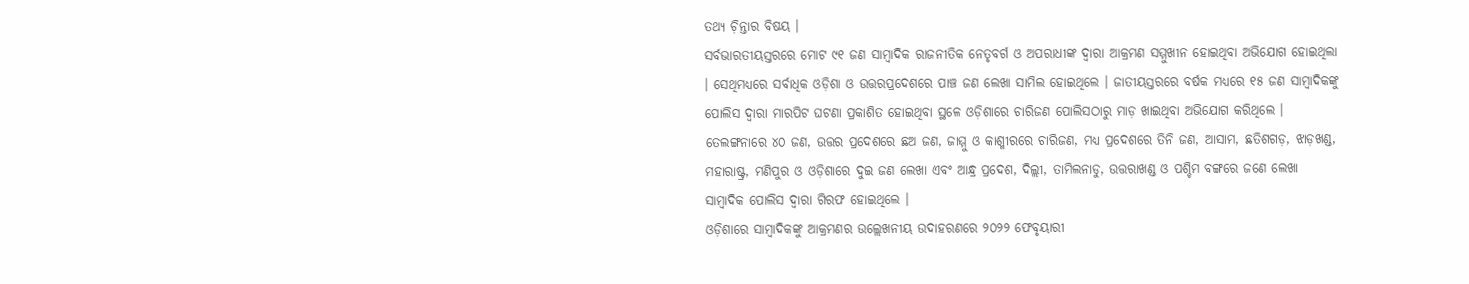ତଥ୍ୟ ଚ଼ିନ୍ତାର ବିଷୟ ।
ସର୍ବଭାରତୀୟସ୍ତରରେ ମୋଟ ୯୧ ଜଣ ସାମ୍ୱାଦିକ ରାଜନୀତିକ ନେତୃବର୍ଗ ଓ ଅପରାଧୀଙ୍କ ଦ୍ୱାରା ଆକ୍ରମଣ ସମ୍ମୁଖୀନ ହୋଇଥିବା ଅଭିଯୋଗ ହୋଇଥିଲା । ସେଥିମଧ୍ୟରେ ସର୍ବାଧିକ ଓଡ଼ିଶା ଓ ଉତ୍ତରପ୍ରଦେଶରେ ପାଞ୍ଚ ଜଣ ଲେଖା ସାମିଲ ହୋଇଥିଲେ । ଜାତୀୟସ୍ତରରେ ବର୍ଷକ ମଧ୍ୟରେ ୧୫ ଜଣ ସାମ୍ୱାଦିକଙ୍କୁ ପୋଲିସ ଦ୍ୱାରା ମାରପିଟ ଘଟଣା ପ୍ରକାଶିତ ହୋଇଥିବା ସ୍ଥଳେ ଓଡ଼ିଶାରେ ଚାରିଜଣ ପୋଲିସଠାରୁ ମାଡ଼ ଖାଇଥିବା ଅଭିଯୋଗ କରିଥିଲେ । ତେଲଙ୍ଗନାରେ ୪୦ ଜଣ, ଉତ୍ତର ପ୍ରଦେଶରେ ଛଅ ଜଣ, ଜାମ୍ମୁ ଓ କାଶ୍ମୀରରେ ଚାରିଜଣ, ମଧ୍ୟ ପ୍ରଦେଶରେ ତିନି ଜଣ, ଆସାମ, ଛତିଶଗଡ଼, ଝାଡ଼ଖଣ୍ଡ, ମହାରାଷ୍ଟ୍ର, ମଣିପୁର ଓ ଓଡ଼ିଶାରେ ଦୁଇ ଜଣ ଲେଖା ଏବଂ ଆନ୍ଧ୍ର ପ୍ରଦେଶ, ଦିଲ୍ଲୀ, ତାମିଲନାଡୁ, ଉତ୍ତରାଖଣ୍ଡ ଓ ପଶ୍ଚିମ ବଙ୍ଗରେ ଜଣେ ଲେଖା ସାମ୍ୱାଦିକ ପୋଲିସ ଦ୍ୱାରା ଗିରଫ ହୋଇଥିଲେ ।
ଓଡ଼ିଶାରେ ସାମ୍ୱାଦିକଙ୍କୁ ଆକ୍ରମଣର ଉଲ୍ଲେଖନୀୟ ଉଦାହରଣରେ ୨୦୨୨ ଫେବୃୟାରୀ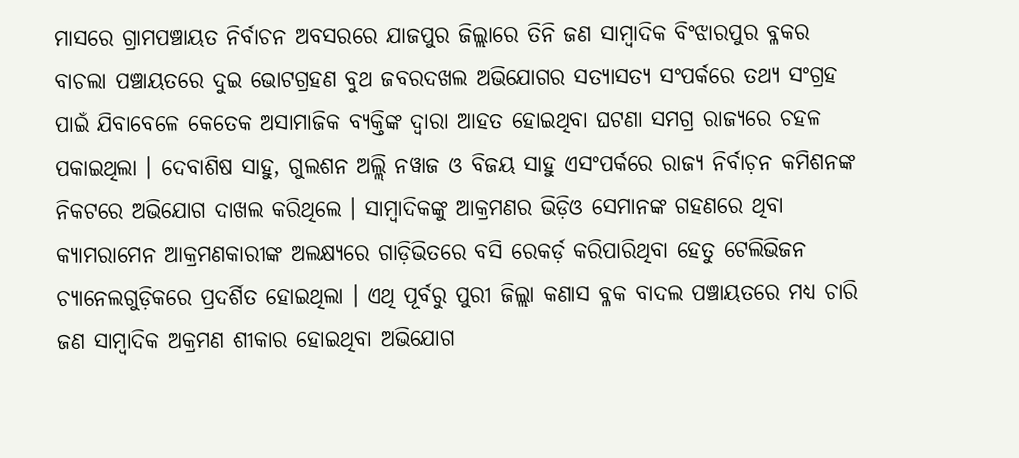ମାସରେ ଗ୍ରାମପଞ୍ଚାୟତ ନିର୍ବାଚନ ଅବସରରେ ଯାଜପୁର ଜିଲ୍ଲାରେ ତିନି ଜଣ ସାମ୍ୱାଦିକ ବିଂଝାରପୁର ବ୍ଳକର ବାଚଲା ପଞ୍ଚାୟତରେ ଦୁଇ ଭୋଟଗ୍ରହଣ ବୁଥ ଜବରଦଖଲ ଅଭିଯୋଗର ସତ୍ୟାସତ୍ୟ ସଂପର୍କରେ ତଥ୍ୟ ସଂଗ୍ରହ ପାଇଁ ଯିବାବେଳେ କେତେକ ଅସାମାଜିକ ବ୍ୟକ୍ତିଙ୍କ ଦ୍ୱାରା ଆହତ ହୋଇଥିବା ଘଟଣା ସମଗ୍ର ରାଜ୍ୟରେ ଚହଳ ପକାଇଥିଲା । ଦେବାଶିଷ ସାହୁ, ଗୁଲଶନ ଅଲ୍ଲି ନୱାଜ ଓ ବିଜୟ ସାହୁ ଏସଂପର୍କରେ ରାଜ୍ୟ ନିର୍ବାଚ଼ନ କମିଶନଙ୍କ ନିକଟରେ ଅଭିଯୋଗ ଦାଖଲ କରିଥିଲେ । ସାମ୍ୱାଦିକଙ୍କୁ ଆକ୍ରମଣର ଭିଡ଼ିଓ ସେମାନଙ୍କ ଗହଣରେ ଥିବା କ୍ୟାମରାମେନ ଆକ୍ରମଣକାରୀଙ୍କ ଅଲକ୍ଷ୍ୟରେ ଗାଡ଼ିଭିତରେ ବସି ରେକର୍ଡ଼ କରିପାରିଥିବା ହେତୁ ଟେଲିଭିଜନ ଚ୍ୟାନେଲଗୁଡ଼ିକରେ ପ୍ରଦର୍ଶିତ ହୋଇଥିଲା । ଏଥି ପୂର୍ବରୁ ପୁରୀ ଜିଲ୍ଲା କଣାସ ବ୍ଳକ ବାଦଲ ପଞ୍ଚାୟତରେ ମଧ୍ୟ ଚାରି ଜଣ ସାମ୍ୱାଦିକ ଅକ୍ରମଣ ଶୀକାର ହୋଇଥିବା ଅଭିଯୋଗ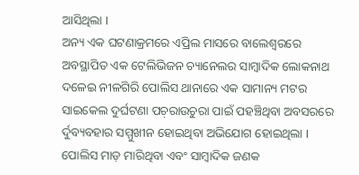ଆସିଥିଲା ।
ଅନ୍ୟ ଏକ ଘଟଣାକ୍ରମରେ ଏପ୍ରିଲ ମାସରେ ବାଲେଶ୍ୱରରେ ଅବସ୍ଥାପିତ ଏକ ଟେଲିଭିଜନ ଚ୍ୟାନେଲର ସାମ୍ୱାଦିକ ଲୋକନାଥ ଦଳେଇ ନୀଳଗିରି ପୋଲିସ ଥାନାରେ ଏକ ସାମାନ୍ୟ ମଟର ସାଇକେଲ ଦୁର୍ଘଟଣା ପଚ଼ରାଉଚୁରା ପାଇଁ ପହଞ୍ଚିଥିବା ଅବସରରେ ର୍ଦୁବ୍ୟବହାର ସମ୍ମୁଖୀନ ହୋଇଥିବା ଅଭିଯୋଗ ହୋଇଥିଲା । ପୋଲିସ ମାଡ଼ ମାରିଥିବା ଏବଂ ସାମ୍ୱାଦିକ ଜଣକ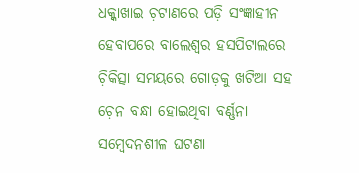ଧକ୍କାଖାଇ ଚ଼ଟାଣରେ ପଡ଼ି ସଂଜ୍ଞାହୀନ ହେବାପରେ ବାଲେଶ୍ୱର ହସପିଟାଲରେ ଚ଼ିକିତ୍ସା ସମୟରେ ଗୋଡ଼କୁ ଖଟିଆ ସହ ଚ଼େନ ବନ୍ଧା ହୋଇଥିବା ବର୍ଣ୍ଣନା ସମ୍ୱେଦନଶୀଳ ଘଟଣା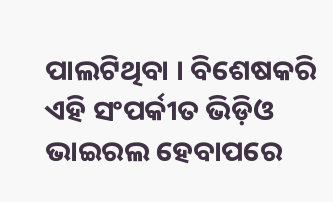ପାଲଟିଥିବା । ବିଶେଷକରି ଏହି ସଂପର୍କୀତ ଭିଡ଼ିଓ ଭାଇରଲ ହେବାପରେ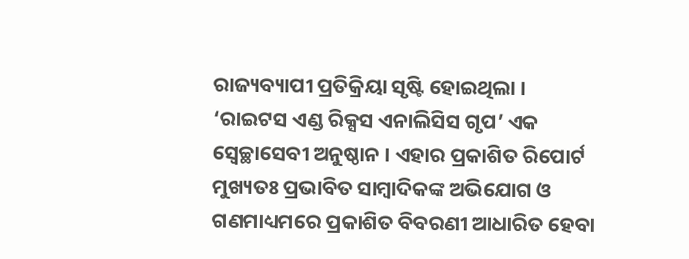ରାଜ୍ୟବ୍ୟାପୀ ପ୍ରତିକ୍ରିୟା ସୃଷ୍ଟି ହୋଇଥିଲା ।
‘ରାଇଟସ ଏଣ୍ଡ ରିକ୍ସସ ଏନାଲିସିସ ଗୃପ’ ଏକ ସ୍ୱେଚ୍ଛାସେବୀ ଅନୁଷ୍ଠାନ । ଏହାର ପ୍ରକାଶିତ ରିପୋର୍ଟ ମୁଖ୍ୟତଃ ପ୍ରଭାବିତ ସାମ୍ୱାଦିକଙ୍କ ଅଭିଯୋଗ ଓ ଗଣମାଧ୍ୟମରେ ପ୍ରକାଶିତ ବିବରଣୀ ଆଧାରିତ ହେବା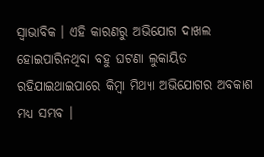ସ୍ୱାଭାବିକ । ଏହି କାରଣରୁ ଅଭିଯୋଗ ଦାଖଲ ହୋଇପାରିନଥିବା ବହୁ ଘଟଣା ଲୁକାୟିତ ରହିଯାଇଥାଇପାରେ କିମ୍ୱା ମିଥ୍ୟା ଅଭିଯୋଗର ଅବକାଶ ମଧ୍ୟ ସମ୍ଭବ ।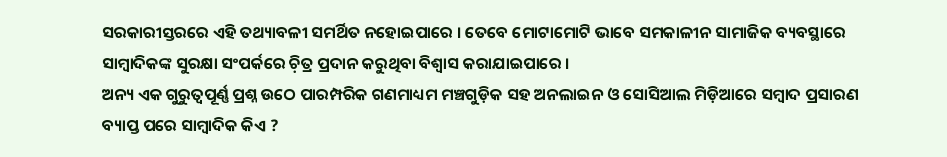ସରକାରୀସ୍ତରରେ ଏହି ତଥ୍ୟାବଳୀ ସମର୍ଥିତ ନହୋଇପାରେ । ତେବେ ମୋଟାମୋଟି ଭାବେ ସମକାଳୀନ ସାମାଜିକ ବ୍ୟବସ୍ଥାରେ ସାମ୍ୱାଦିକଙ୍କ ସୁରକ୍ଷା ସଂପର୍କରେ ଚ଼ିତ୍ର ପ୍ରଦାନ କରୁଥିବା ବିଶ୍ୱାସ କରାଯାଇପାରେ ।
ଅନ୍ୟ ଏକ ଗୁରୁତ୍ୱପୂର୍ଣ୍ଣ ପ୍ରଶ୍ନ ଉଠେ ପାରମ୍ପରିକ ଗଣମାଧ୍ୟମ ମଞ୍ଚଗୁଡ଼ିକ ସହ ଅନଲାଇନ ଓ ସୋସିଆଲ ମିଡ଼ିଆରେ ସମ୍ୱାଦ ପ୍ରସାରଣ ବ୍ୟାପ୍ତ ପରେ ସାମ୍ୱାଦିକ କିଏ ?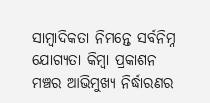ସାମ୍ୱାଦିକତା ନିମନ୍ତେ ସର୍ବନିମ୍ନ ଯୋଗ୍ୟତା କିମ୍ୱା ପ୍ରକାଶନ ମଞ୍ଚର ଆଭିମୁଖ୍ୟ ନିର୍ଦ୍ଧାରଣର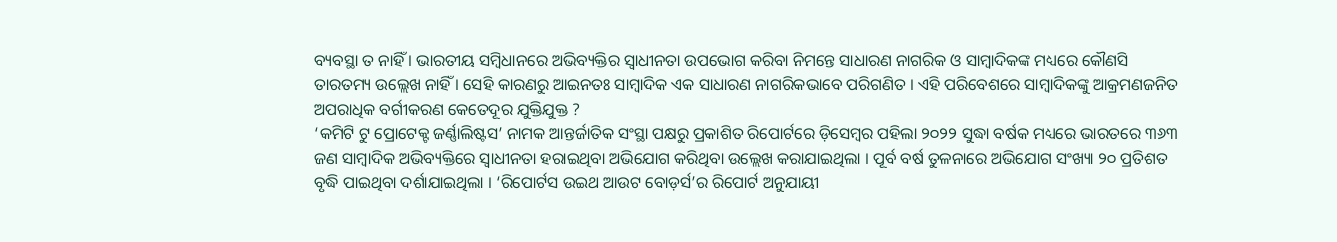ବ୍ୟବସ୍ଥା ତ ନାହିଁ । ଭାରତୀୟ ସମ୍ୱିଧାନରେ ଅଭିବ୍ୟକ୍ତିର ସ୍ୱାଧୀନତା ଉପଭୋଗ କରିବା ନିମନ୍ତେ ସାଧାରଣ ନାଗରିକ ଓ ସାମ୍ୱାଦିକଙ୍କ ମଧ୍ୟରେ କୌଣସି ତାରତମ୍ୟ ଉଲ୍ଲେଖ ନାହିଁ । ସେହି କାରଣରୁ ଆଇନତଃ ସାମ୍ୱାଦିକ ଏକ ସାଧାରଣ ନାଗରିକଭାବେ ପରିଗଣିତ । ଏହି ପରିବେଶରେ ସାମ୍ୱାଦିକଙ୍କୁ ଆକ୍ରମଣଜନିତ ଅପରାଧିକ ବର୍ଗୀକରଣ କେତେଦୂର ଯୁକ୍ତିଯୁକ୍ତ ?
‘କମିଟି ଟୁ ପ୍ରୋଟେକ୍ଟ ଜର୍ଣ୍ଣାଲିଷ୍ଟସ’ ନାମକ ଆନ୍ତର୍ଜାତିକ ସଂସ୍ଥା ପକ୍ଷରୁ ପ୍ରକାଶିତ ରିପୋର୍ଟରେ ଡ଼ିସେମ୍ୱର ପହିଲା ୨୦୨୨ ସୁଦ୍ଧା ବର୍ଷକ ମଧ୍ୟରେ ଭାରତରେ ୩୬୩ ଜଣ ସାମ୍ୱାଦିକ ଅଭିବ୍ୟକ୍ତିରେ ସ୍ୱାଧୀନତା ହରାଇଥିବା ଅଭିଯୋଗ କରିଥିବା ଉଲ୍ଲେଖ କରାଯାଇଥିଲା । ପୂର୍ବ ବର୍ଷ ତୁଳନାରେ ଅଭିଯୋଗ ସଂଖ୍ୟା ୨୦ ପ୍ରତିଶତ ବୃଦ୍ଧି ପାଇଥିବା ଦର୍ଶାଯାଇଥିଲା । ‘ରିପୋର୍ଟସ ଉଇଥ ଆଉଟ ବୋଡ଼ର୍ସ’ର ରିପୋର୍ଟ ଅନୁଯାୟୀ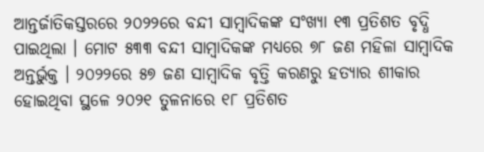ଆନ୍ତର୍ଜାତିକସ୍ତରରେ ୨୦୨୨ରେ ବନ୍ଦୀ ସାମ୍ୱାଦିକଙ୍କ ସଂଖ୍ୟା ୧୩ ପ୍ରତିଶତ ବୃଦ୍ଧି ପାଇଥିଲା । ମୋଟ ୫୩୩ ବନ୍ଦୀ ସାମ୍ୱାଦିକଙ୍କ ମଧ୍ୟରେ ୭୮ ଜଣ ମହିଳା ସାମ୍ୱାଦିକ ଅନ୍ତର୍ଭୁକ୍ତ । ୨୦୨୨ରେ ୫୭ ଜଣ ସାମ୍ୱାଦିକ ବୃତ୍ତି କରଣରୁ ହତ୍ୟାର ଶୀକାର ହୋଇଥିବା ସ୍ଥଳେ ୨୦୨୧ ତୁଳନାରେ ୧୮ ପ୍ରତିଶତ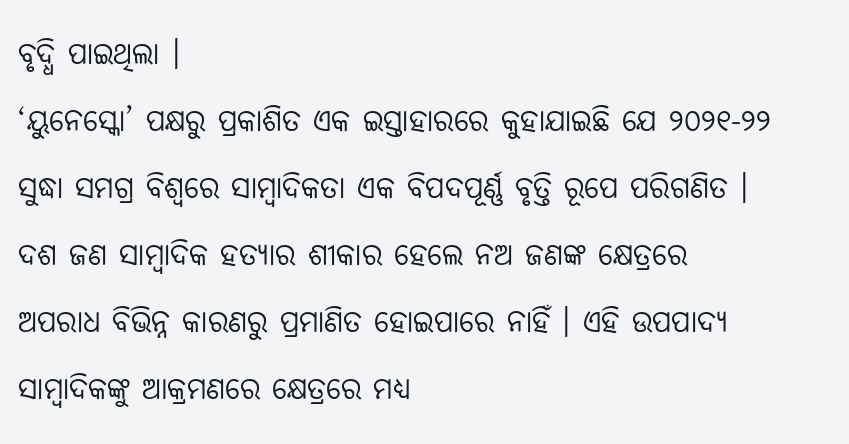ବୃଦ୍ଧି ପାଇଥିଲା ।
‘ୟୁନେସ୍କୋ’ ପକ୍ଷରୁ ପ୍ରକାଶିତ ଏକ ଇସ୍ତାହାରରେ କୁହାଯାଇଛି ଯେ ୨୦୨୧-୨୨ ସୁଦ୍ଧା ସମଗ୍ର ବିଶ୍ୱରେ ସାମ୍ୱାଦିକତା ଏକ ବିପଦପୂର୍ଣ୍ଣ ବୃତ୍ତି ରୂପେ ପରିଗଣିତ । ଦଶ ଜଣ ସାମ୍ୱାଦିକ ହତ୍ୟାର ଶୀକାର ହେଲେ ନଅ ଜଣଙ୍କ କ୍ଷେତ୍ରରେ ଅପରାଧ ବିଭିନ୍ନ କାରଣରୁ ପ୍ରମାଣିତ ହୋଇପାରେ ନାହିଁ । ଏହି ଉପପାଦ୍ୟ ସାମ୍ୱାଦିକଙ୍କୁ ଆକ୍ରମଣରେ କ୍ଷେତ୍ରରେ ମଧ୍ୟ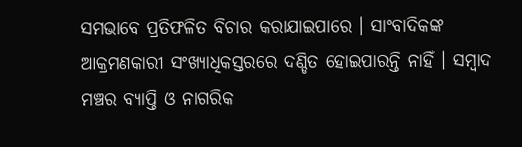ସମଭାବେ ପ୍ରତିଫଳିତ ବିଚାର କରାଯାଇପାରେ । ସାଂବାଦିକଙ୍କ ଆକ୍ରମଣକାରୀ ସଂଖ୍ୟାଧିକସ୍ତରରେ ଦଣ୍ଡିତ ହୋଇପାରନ୍ତି ନାହିଁ । ସମ୍ୱାଦ ମଞ୍ଚର ବ୍ୟାପ୍ତି ଓ ନାଗରିକ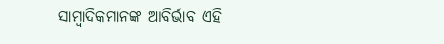ସାମ୍ୱାଦିକମାନଙ୍କ ଆବିର୍ଭାବ ଏହି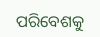ପରିବେଶକୁ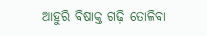ଆହୁରି ବିଷାକ୍ତ ଗଢ଼ି ତୋଳିବା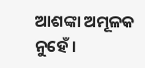ଆଶଙ୍କା ଅମୂଳକ ନୁହେଁ ।